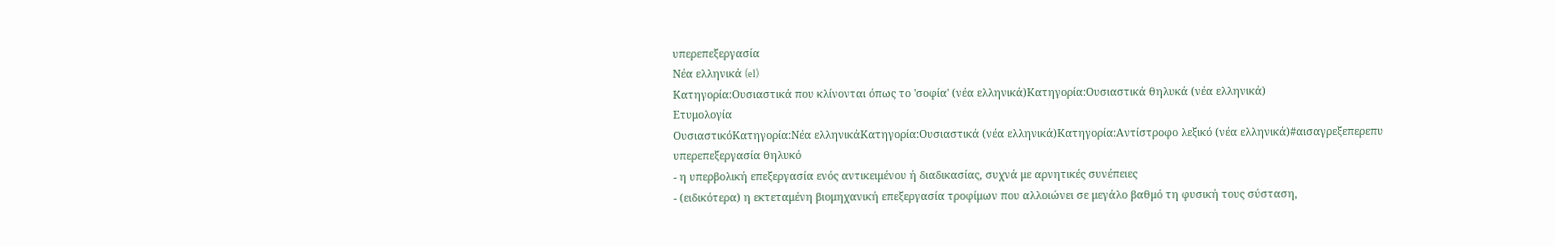υπερεπεξεργασία
Νέα ελληνικά (el)
Κατηγορία:Ουσιαστικά που κλίνονται όπως το 'σοφία' (νέα ελληνικά)Κατηγορία:Ουσιαστικά θηλυκά (νέα ελληνικά)
Ετυμολογία
ΟυσιαστικόΚατηγορία:Νέα ελληνικάΚατηγορία:Ουσιαστικά (νέα ελληνικά)Κατηγορία:Αντίστροφο λεξικό (νέα ελληνικά)#αισαγρεξεπερεπυ
υπερεπεξεργασία θηλυκό
- η υπερβολική επεξεργασία ενός αντικειμένου ή διαδικασίας, συχνά με αρνητικές συνέπειες
- (ειδικότερα) η εκτεταμένη βιομηχανική επεξεργασία τροφίμων που αλλοιώνει σε μεγάλο βαθμό τη φυσική τους σύσταση,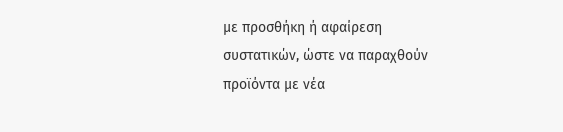με προσθήκη ή αφαίρεση συστατικών, ώστε να παραχθούν προϊόντα με νέα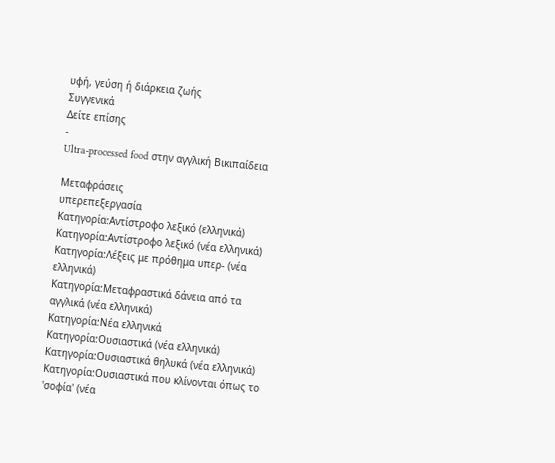υφή, γεύση ή διάρκεια ζωής
Συγγενικά
Δείτε επίσης
-
Ultra-processed food στην αγγλική Βικιπαίδεια

Μεταφράσεις
υπερεπεξεργασία
Κατηγορία:Αντίστροφο λεξικό (ελληνικά)
Κατηγορία:Αντίστροφο λεξικό (νέα ελληνικά)
Κατηγορία:Λέξεις με πρόθημα υπερ- (νέα ελληνικά)
Κατηγορία:Μεταφραστικά δάνεια από τα αγγλικά (νέα ελληνικά)
Κατηγορία:Νέα ελληνικά
Κατηγορία:Ουσιαστικά (νέα ελληνικά)
Κατηγορία:Ουσιαστικά θηλυκά (νέα ελληνικά)
Κατηγορία:Ουσιαστικά που κλίνονται όπως το 'σοφία' (νέα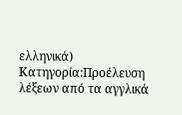ελληνικά)
Κατηγορία:Προέλευση λέξεων από τα αγγλικά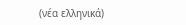(νέα ελληνικά)